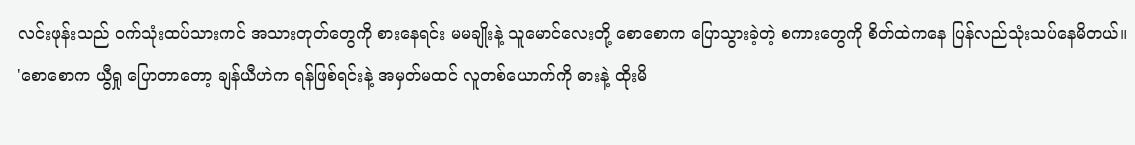လင်းဖုန်းသည် ဝက်သုံးထပ်သားကင် အသားတုတ်တွေကို စားနေရင်း မမချိုးနဲ့ သူမောင်လေးတို့ စောစောက ပြောသွားခဲ့တဲ့ စကားတွေကို စိတ်ထဲကနေ ပြန်လည်သုံးသပ်နေမိတယ်။
'စောစောက ယွီရှု ပြောတာတော့ ချန်ယီဟဲက ရန်ဖြစ်ရင်းနဲ့ အမှတ်မထင် လူတစ်ယောက်ကို ဓားနဲ့ ထိုးမိ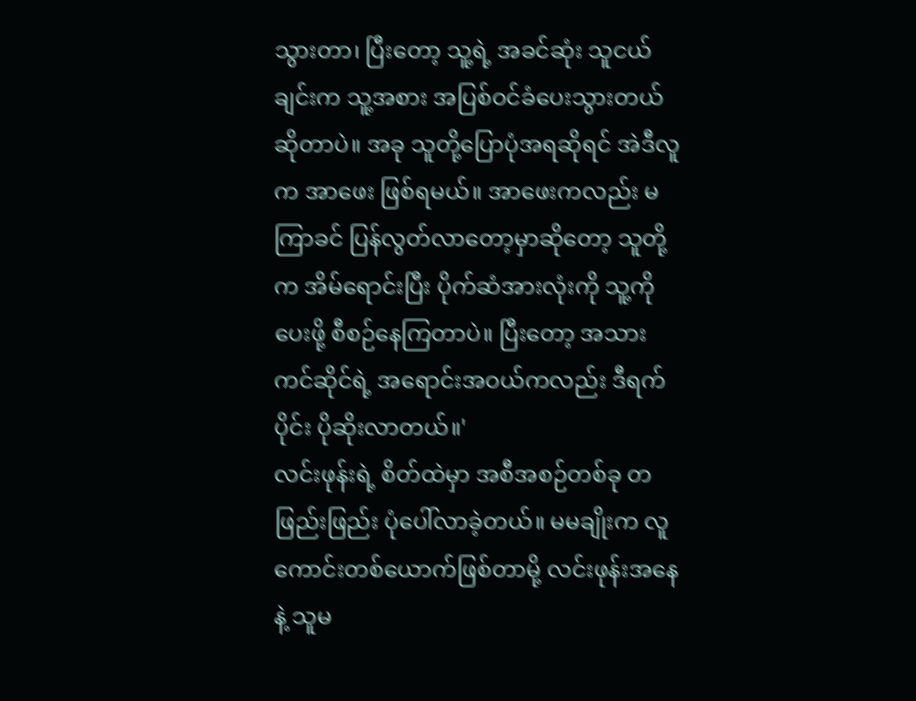သွားတာ၊ ပြီးတော့ သူ့ရဲ့ အခင်ဆုံး သူငယ်ချင်းက သူ့အစား အပြစ်ဝင်ခံပေးသွားတယ် ဆိုတာပဲ။ အခု သူတို့ပြောပုံအရဆိုရင် အဲဒီလူက အာဖေး ဖြစ်ရမယ်။ အာဖေးကလည်း မကြာခင် ပြန်လွတ်လာတော့မှာဆိုတော့ သူတို့က အိမ်ရောင်းပြီး ပိုက်ဆံအားလုံးကို သူ့ကို ပေးဖို့ စီစဉ်နေကြတာပဲ။ ပြီးတော့ အသားကင်ဆိုင်ရဲ့ အရောင်းအဝယ်ကလည်း ဒီရက်ပိုင်း ပိုဆိုးလာတယ်။'
လင်းဖုန်းရဲ့ စိတ်ထဲမှာ အစီအစဉ်တစ်ခု တဖြည်းဖြည်း ပုံပေါ်လာခဲ့တယ်။ မမချိုးက လူကောင်းတစ်ယောက်ဖြစ်တာမို့ လင်းဖုန်းအနေနဲ့ သူမ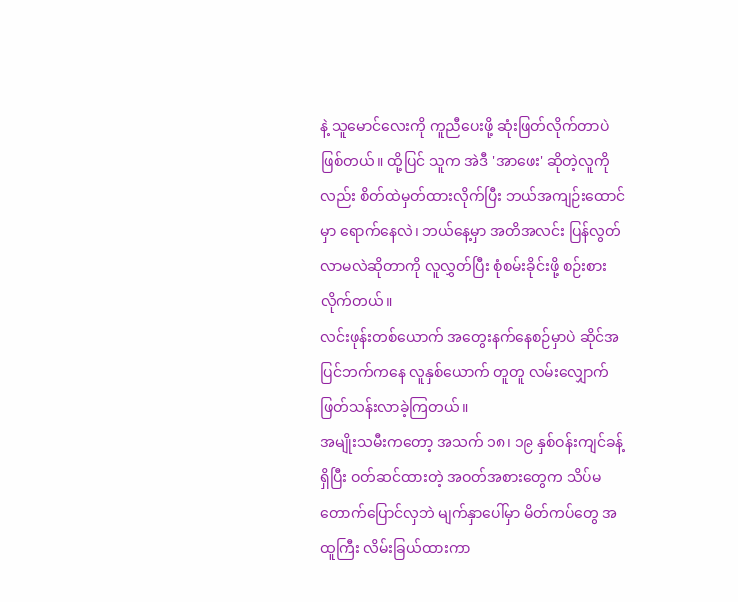နဲ့ သူမောင်လေးကို ကူညီပေးဖို့ ဆုံးဖြတ်လိုက်တာပဲ ဖြစ်တယ်။ ထို့ပြင် သူက အဲဒီ 'အာဖေး' ဆိုတဲ့လူကိုလည်း စိတ်ထဲမှတ်ထားလိုက်ပြီး ဘယ်အကျဉ်းထောင်မှာ ရောက်နေလဲ၊ ဘယ်နေ့မှာ အတိအလင်း ပြန်လွတ်လာမလဲဆိုတာကို လူလွှတ်ပြီး စုံစမ်းခိုင်းဖို့ စဉ်းစားလိုက်တယ်။
လင်းဖုန်းတစ်ယောက် အတွေးနက်နေစဉ်မှာပဲ ဆိုင်အပြင်ဘက်ကနေ လူနှစ်ယောက် တူတူ လမ်းလျှောက် ဖြတ်သန်းလာခဲ့ကြတယ်။
အမျိုးသမီးကတော့ အသက် ၁၈၊ ၁၉ နှစ်ဝန်းကျင်ခန့် ရှိပြီး ဝတ်ဆင်ထားတဲ့ အဝတ်အစားတွေက သိပ်မတောက်ပြောင်လှဘဲ မျက်နှာပေါ်မှာ မိတ်ကပ်တွေ အထူကြီး လိမ်းခြယ်ထားကာ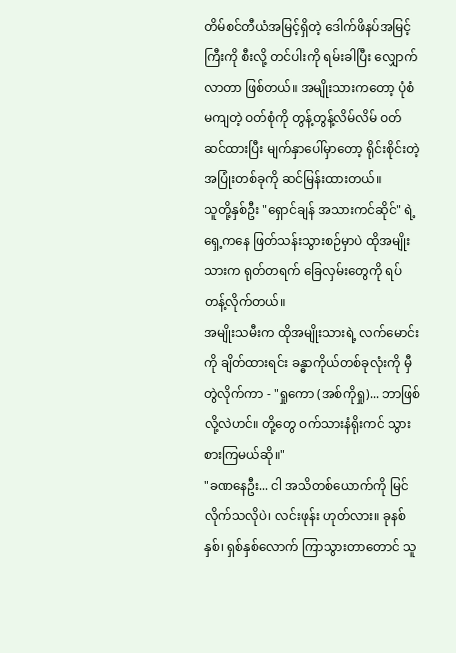တိမ်စင်တီယံအမြင့်ရှိတဲ့ ဒေါက်ဖိနပ်အမြင့်ကြီးကို စီးလို့ တင်ပါးကို ရမ်းခါပြီး လျှောက်လာတာ ဖြစ်တယ်။ အမျိုးသားကတော့ ပုံစံမကျတဲ့ ဝတ်စုံကို တွန့်တွန့်လိမ်လိမ် ဝတ်ဆင်ထားပြီး မျက်နှာပေါ်မှာတော့ ရိုင်းစိုင်းတဲ့ အပြုံးတစ်ခုကို ဆင်မြန်းထားတယ်။
သူတို့နှစ်ဦး "ရှောင်ချန် အသားကင်ဆိုင်" ရဲ့ ရှေ့ကနေ ဖြတ်သန်းသွားစဉ်မှာပဲ ထိုအမျိုးသားက ရုတ်တရက် ခြေလှမ်းတွေကို ရပ်တန့်လိုက်တယ်။
အမျိုးသမီးက ထိုအမျိုးသားရဲ့ လက်မောင်းကို ချိတ်ထားရင်း ခန္ဓာကိုယ်တစ်ခုလုံးကို မှီတွဲလိုက်ကာ - "ရှုကော (အစ်ကိုရှု)... ဘာဖြစ်လို့လဲဟင်။ တို့တွေ ဝက်သားနံရိုးကင် သွားစားကြမယ်ဆို။"
"ခဏနေဦး... ငါ အသိတစ်ယောက်ကို မြင်လိုက်သလိုပဲ၊ လင်းဖုန်း ဟုတ်လား။ ခုနစ်နှစ်၊ ရှစ်နှစ်လောက် ကြာသွားတာတောင် သူ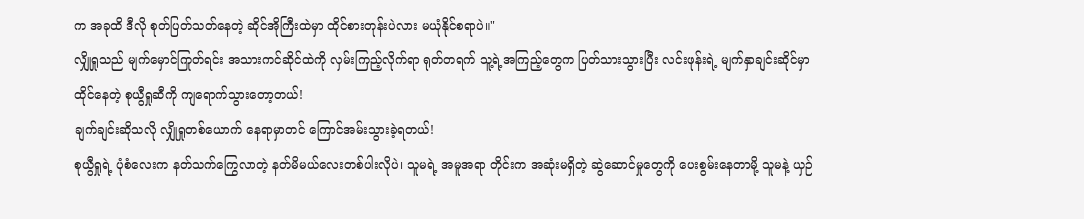က အခုထိ ဒီလို စုတ်ပြတ်သတ်နေတဲ့ ဆိုင်အိုကြီးထဲမှာ ထိုင်စားတုန်းပဲလား မယုံနိုင်စရာပဲ။"
လျှိုရှုသည် မျက်မှောင်ကြုတ်ရင်း အသားကင်ဆိုင်ထဲကို လှမ်းကြည့်လိုက်ရာ ရုတ်တရက် သူ့ရဲ့အကြည့်တွေက ပြတ်သားသွားပြီး လင်းဖုန်းရဲ့ မျက်နှာချင်းဆိုင်မှာ ထိုင်နေတဲ့ စုယွီရှုဆီကို ကျရောက်သွားတော့တယ်!
ချက်ချင်းဆိုသလို လျှိုရှုတစ်ယောက် နေရာမှာတင် ကြောင်အမ်းသွားခဲ့ရတယ်!
စုယွီရှုရဲ့ ပုံစံလေးက နတ်သက်ကြွေလာတဲ့ နတ်မိမယ်လေးတစ်ပါးလိုပဲ၊ သူမရဲ့ အမူအရာ တိုင်းက အဆုံးမရှိတဲ့ ဆွဲဆောင်မှုတွေကို ပေးစွမ်းနေတာမို့ သူမနဲ့ ယှဉ်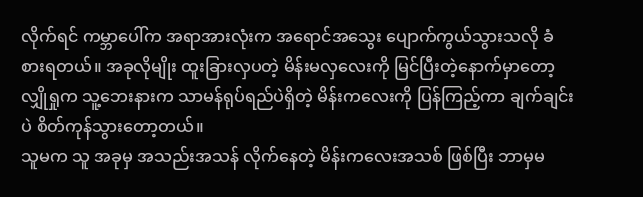လိုက်ရင် ကမ္ဘာပေါ်က အရာအားလုံးက အရောင်အသွေး ပျောက်ကွယ်သွားသလို ခံစားရတယ်။ အခုလိုမျိုး ထူးခြားလှပတဲ့ မိန်းမလှလေးကို မြင်ပြီးတဲ့နောက်မှာတော့ လျှိုရှုက သူ့ဘေးနားက သာမန်ရုပ်ရည်ပဲရှိတဲ့ မိန်းကလေးကို ပြန်ကြည့်ကာ ချက်ချင်းပဲ စိတ်ကုန်သွားတော့တယ်။
သူမက သူ အခုမှ အသည်းအသန် လိုက်နေတဲ့ မိန်းကလေးအသစ် ဖြစ်ပြီး ဘာမှမ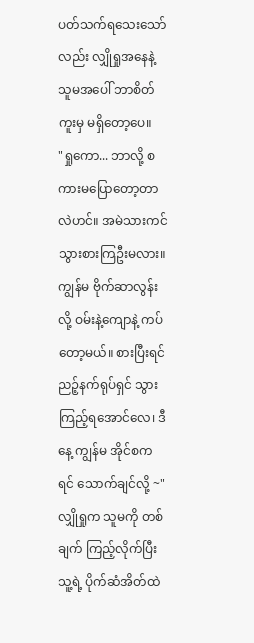ပတ်သက်ရသေးသော်လည်း လျှိုရှုအနေနဲ့ သူမအပေါ် ဘာစိတ်ကူးမှ မရှိတော့ပေ။
"ရှုကော... ဘာလို့ စကားမပြောတော့တာလဲဟင်။ အမဲသားကင် သွားစားကြဦးမလား။ ကျွန်မ ဗိုက်ဆာလွန်းလို့ ဝမ်းနဲ့ကျောနဲ့ ကပ်တော့မယ်။ စားပြီးရင် ညဉ့်နက်ရုပ်ရှင် သွားကြည့်ရအောင်လေ၊ ဒီနေ့ ကျွန်မ အိုင်စကရင် သောက်ချင်လို့ ~"
လျှိုရှုက သူမကို တစ်ချက် ကြည့်လိုက်ပြီး သူ့ရဲ့ ပိုက်ဆံအိတ်ထဲ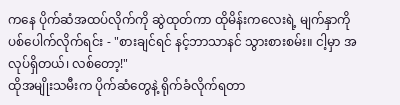ကနေ ပိုက်ဆံအထပ်လိုက်ကို ဆွဲထုတ်ကာ ထိုမိန်းကလေးရဲ့ မျက်နှာကို ပစ်ပေါက်လိုက်ရင်း - "စားချင်ရင် နင့်ဘာသာနင် သွားစားစမ်း။ ငါ့မှာ အလုပ်ရှိတယ်၊ လစ်တော့!"
ထိုအမျိုးသမီးက ပိုက်ဆံတွေနဲ့ ရိုက်ခံလိုက်ရတာ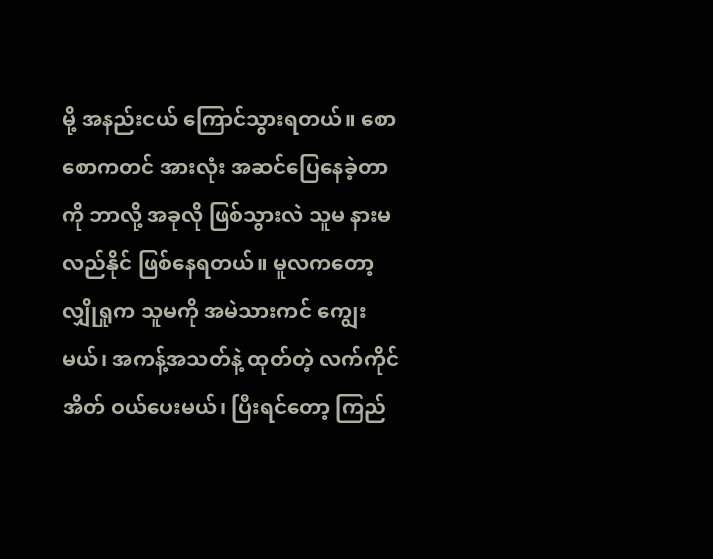မို့ အနည်းငယ် ကြောင်သွားရတယ်။ စောစောကတင် အားလုံး အဆင်ပြေနေခဲ့တာကို ဘာလို့ အခုလို ဖြစ်သွားလဲ သူမ နားမလည်နိုင် ဖြစ်နေရတယ်။ မူလကတော့ လျှိုရှုက သူမကို အမဲသားကင် ကျွေးမယ်၊ အကန့်အသတ်နဲ့ ထုတ်တဲ့ လက်ကိုင်အိတ် ဝယ်ပေးမယ်၊ ပြီးရင်တော့ ကြည်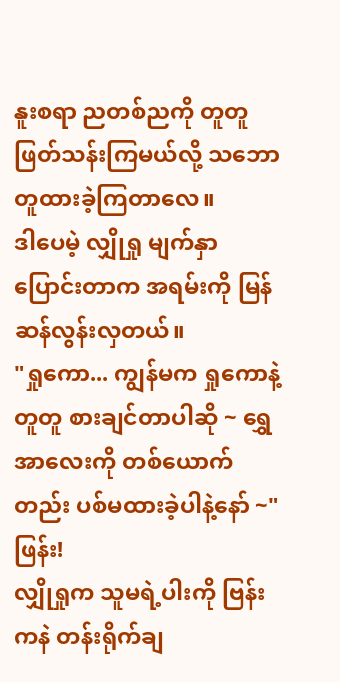နူးစရာ ညတစ်ညကို တူတူ ဖြတ်သန်းကြမယ်လို့ သဘောတူထားခဲ့ကြတာလေ။
ဒါပေမဲ့ လျှိုရှု မျက်နှာပြောင်းတာက အရမ်းကို မြန်ဆန်လွန်းလှတယ်။
"ရှုကော... ကျွန်မက ရှုကောနဲ့ တူတူ စားချင်တာပါဆို ~ ရွှေအာလေးကို တစ်ယောက်တည်း ပစ်မထားခဲ့ပါနဲ့နော် ~"
ဖြန်း!
လျှိုရှုက သူမရဲ့ပါးကို ဗြန်းကနဲ တန်းရိုက်ချ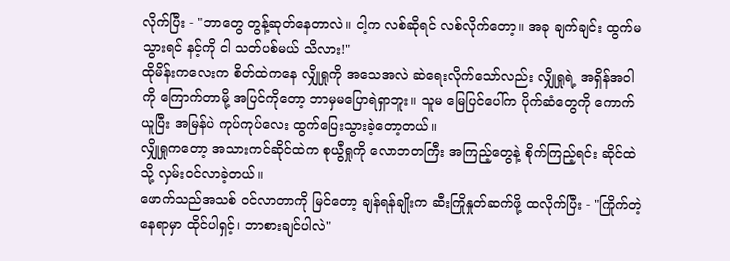လိုက်ပြီး - "ဘာတွေ တွန့်ဆုတ်နေတာလဲ။ ငါ့က လစ်ဆိုရင် လစ်လိုက်တော့။ အခု ချက်ချင်း ထွက်မသွားရင် နင့်ကို ငါ သတ်ပစ်မယ် သိလား!"
ထိုမိန်းကလေးက စိတ်ထဲကနေ လျှိုရှုကို အသေအလဲ ဆဲရေးလိုက်သော်လည်း လျှိုရှုရဲ့ အရှိန်အဝါကို ကြောက်တာမို့ အပြင်ကိုတော့ ဘာမှမပြောရဲရှာဘူး။ သူမ မြေပြင်ပေါ်က ပိုက်ဆံတွေကို ကောက်ယူပြီး အမြန်ပဲ ကုပ်ကုပ်လေး ထွက်ပြေးသွားခဲ့တော့တယ်။
လျှိုရှုကတော့ အသားကင်ဆိုင်ထဲက စုယွီရှုကို လောဘတကြီး အကြည့်တွေနဲ့ စိုက်ကြည့်ရင်း ဆိုင်ထဲသို့ လှမ်းဝင်လာခဲ့တယ်။
ဖောက်သည်အသစ် ဝင်လာတာကို မြင်တော့ ချန်ရန်ချိုးက ဆီးကြိုနှုတ်ဆက်ဖို့ ထလိုက်ပြီး - "ကြိုက်တဲ့နေရာမှာ ထိုင်ပါရှင့်၊ ဘာစားချင်ပါလဲ"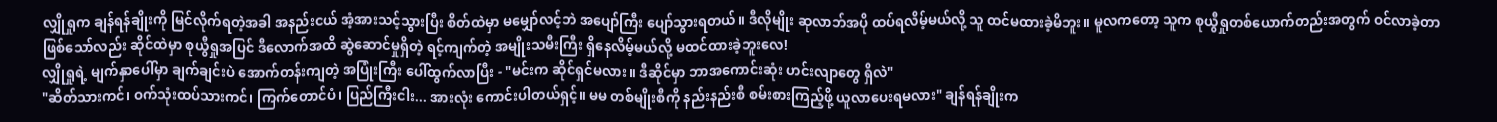လျှိုရှုက ချန်ရန်ချိုးကို မြင်လိုက်ရတဲ့အခါ အနည်းငယ် အံ့အားသင့်သွားပြီး စိတ်ထဲမှာ မမျှော်လင့်ဘဲ အပျော်ကြီး ပျော်သွားရတယ်။ ဒီလိုမျိုး ဆုလာဘ်အပို ထပ်ရလိမ့်မယ်လို့ သူ ထင်မထားခဲ့မိဘူး။ မူလကတော့ သူက စုယွီရှုတစ်ယောက်တည်းအတွက် ဝင်လာခဲ့တာ ဖြစ်သော်လည်း ဆိုင်ထဲမှာ စုယွီရှုအပြင် ဒီလောက်အထိ ဆွဲဆောင်မှုရှိတဲ့ ရင့်ကျက်တဲ့ အမျိုးသမီးကြီး ရှိနေလိမ့်မယ်လို့ မထင်ထားခဲ့ဘူးလေ!
လျှိုရှုရဲ့ မျက်နှာပေါ်မှာ ချက်ချင်းပဲ အောက်တန်းကျတဲ့ အပြုံးကြီး ပေါ်ထွက်လာပြီး - "မင်းက ဆိုင်ရှင်မလား။ ဒီဆိုင်မှာ ဘာအကောင်းဆုံး ဟင်းလျာတွေ ရှိလဲ"
"ဆိတ်သားကင်၊ ဝက်သုံးထပ်သားကင်၊ ကြက်တောင်ပံ၊ ပြည်ကြီးငါး... အားလုံး ကောင်းပါတယ်ရှင့်။ မမ တစ်မျိုးစီကို နည်းနည်းစီ စမ်းစားကြည့်ဖို့ ယူလာပေးရမလား" ချန်ရန်ချိုးက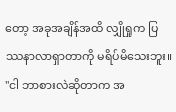တော့ အခုအချိန်အထိ လျှိုရှုက ပြဿနာလာရှာတာကို မရိပ်မိသေးဘူး။
"ငါ ဘာစားလဲဆိုတာက အ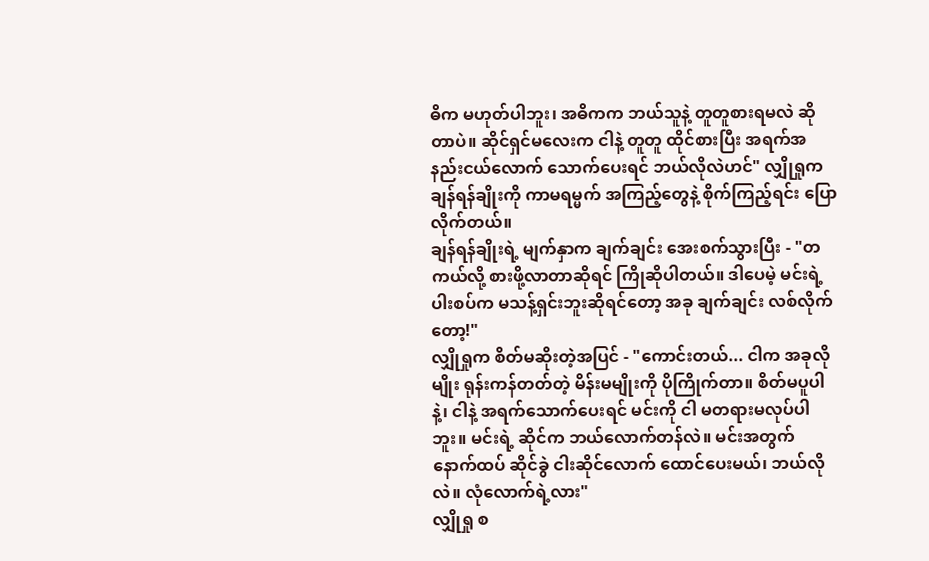ဓိက မဟုတ်ပါဘူး၊ အဓိကက ဘယ်သူနဲ့ တူတူစားရမလဲ ဆိုတာပဲ။ ဆိုင်ရှင်မလေးက ငါနဲ့ တူတူ ထိုင်စားပြီး အရက်အနည်းငယ်လောက် သောက်ပေးရင် ဘယ်လိုလဲဟင်" လျှိုရှုက ချန်ရန်ချိုးကို ကာမရမ္မက် အကြည့်တွေနဲ့ စိုက်ကြည့်ရင်း ပြောလိုက်တယ်။
ချန်ရန်ချိုးရဲ့ မျက်နှာက ချက်ချင်း အေးစက်သွားပြီး - "တကယ်လို့ စားဖို့လာတာဆိုရင် ကြိုဆိုပါတယ်။ ဒါပေမဲ့ မင်းရဲ့ ပါးစပ်က မသန့်ရှင်းဘူးဆိုရင်တော့ အခု ချက်ချင်း လစ်လိုက်တော့!"
လျှိုရှုက စိတ်မဆိုးတဲ့အပြင် - "ကောင်းတယ်... ငါက အခုလိုမျိုး ရုန်းကန်တတ်တဲ့ မိန်းမမျိုးကို ပိုကြိုက်တာ။ စိတ်မပူပါနဲ့၊ ငါနဲ့ အရက်သောက်ပေးရင် မင်းကို ငါ မတရားမလုပ်ပါဘူး။ မင်းရဲ့ ဆိုင်က ဘယ်လောက်တန်လဲ။ မင်းအတွက် နောက်ထပ် ဆိုင်ခွဲ ငါးဆိုင်လောက် ထောင်ပေးမယ်၊ ဘယ်လိုလဲ။ လုံလောက်ရဲ့လား"
လျှိုရှု စ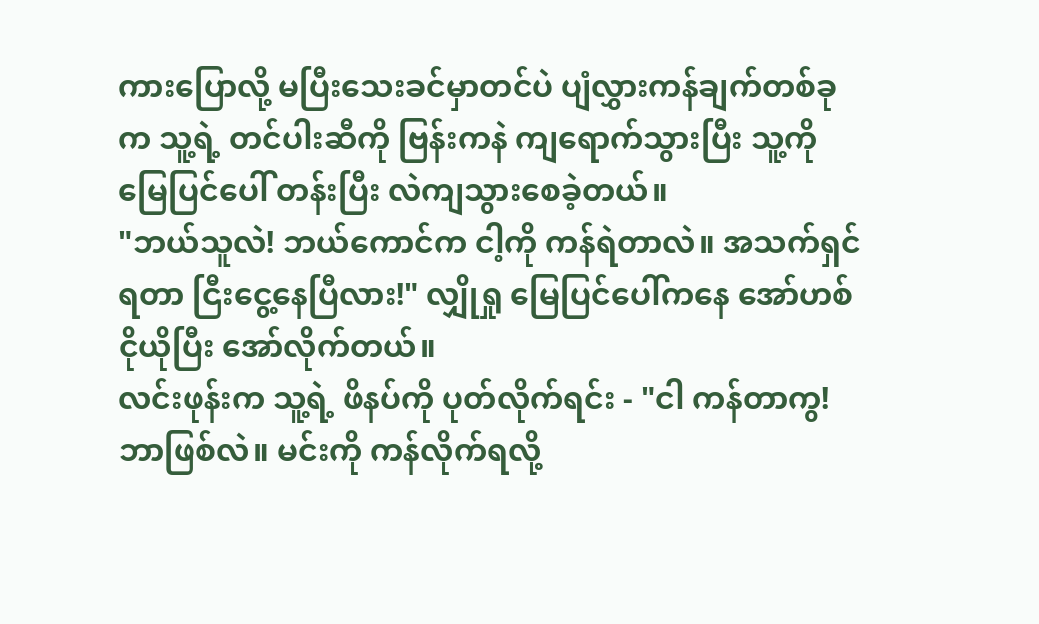ကားပြောလို့ မပြီးသေးခင်မှာတင်ပဲ ပျံလွှားကန်ချက်တစ်ခုက သူ့ရဲ့ တင်ပါးဆီကို ဗြန်းကနဲ ကျရောက်သွားပြီး သူ့ကို မြေပြင်ပေါ် တန်းပြီး လဲကျသွားစေခဲ့တယ်။
"ဘယ်သူလဲ! ဘယ်ကောင်က ငါ့ကို ကန်ရဲတာလဲ။ အသက်ရှင်ရတာ ငြီးငွေ့နေပြီလား!" လျှိုရှု မြေပြင်ပေါ်ကနေ အော်ဟစ်ငိုယိုပြီး အော်လိုက်တယ်။
လင်းဖုန်းက သူ့ရဲ့ ဖိနပ်ကို ပုတ်လိုက်ရင်း - "ငါ ကန်တာကွ! ဘာဖြစ်လဲ။ မင်းကို ကန်လိုက်ရလို့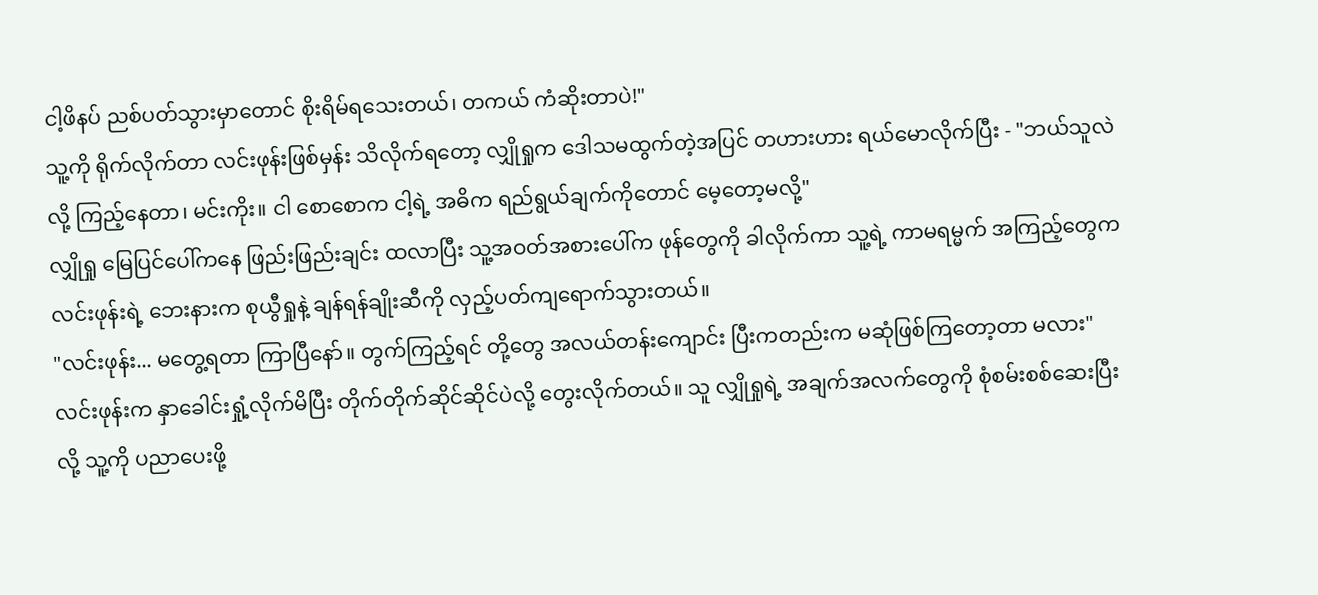ငါ့ဖိနပ် ညစ်ပတ်သွားမှာတောင် စိုးရိမ်ရသေးတယ်၊ တကယ် ကံဆိုးတာပဲ!"
သူ့ကို ရိုက်လိုက်တာ လင်းဖုန်းဖြစ်မှန်း သိလိုက်ရတော့ လျှိုရှုက ဒေါသမထွက်တဲ့အပြင် တဟားဟား ရယ်မောလိုက်ပြီး - "ဘယ်သူလဲလို့ ကြည့်နေတာ၊ မင်းကိုး။ ငါ စောစောက ငါ့ရဲ့ အဓိက ရည်ရွယ်ချက်ကိုတောင် မေ့တော့မလို့"
လျှိုရှု မြေပြင်ပေါ်ကနေ ဖြည်းဖြည်းချင်း ထလာပြီး သူ့အဝတ်အစားပေါ်က ဖုန်တွေကို ခါလိုက်ကာ သူ့ရဲ့ ကာမရမ္မက် အကြည့်တွေက လင်းဖုန်းရဲ့ ဘေးနားက စုယွီရှုနဲ့ ချန်ရန်ချိုးဆီကို လှည့်ပတ်ကျရောက်သွားတယ်။
"လင်းဖုန်း... မတွေ့ရတာ ကြာပြီနော်။ တွက်ကြည့်ရင် တို့တွေ အလယ်တန်းကျောင်း ပြီးကတည်းက မဆုံဖြစ်ကြတော့တာ မလား"
လင်းဖုန်းက နှာခေါင်းရှုံ့လိုက်မိပြီး တိုက်တိုက်ဆိုင်ဆိုင်ပဲလို့ တွေးလိုက်တယ်။ သူ လျှိုရှုရဲ့ အချက်အလက်တွေကို စုံစမ်းစစ်ဆေးပြီးလို့ သူ့ကို ပညာပေးဖို့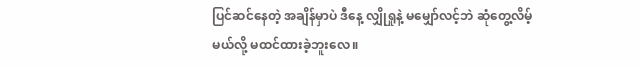ပြင်ဆင်နေတဲ့ အချိန်မှာပဲ ဒီနေ့ လျှိုရှုနဲ့ မမျှော်လင့်ဘဲ ဆုံတွေ့လိမ့်မယ်လို့ မထင်ထားခဲ့ဘူးလေ။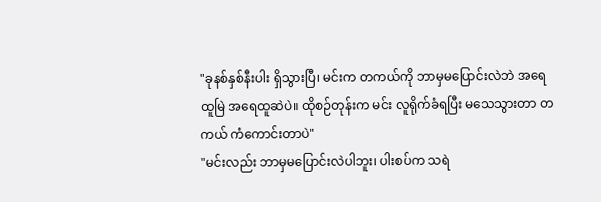"ခုနစ်နှစ်နီးပါး ရှိသွားပြီ၊ မင်းက တကယ်ကို ဘာမှမပြောင်းလဲဘဲ အရေထူမြဲ အရေထူဆဲပဲ။ ထိုစဉ်တုန်းက မင်း လူရိုက်ခံရပြီး မသေသွားတာ တကယ် ကံကောင်းတာပဲ"
"မင်းလည်း ဘာမှမပြောင်းလဲပါဘူး၊ ပါးစပ်က သရဲ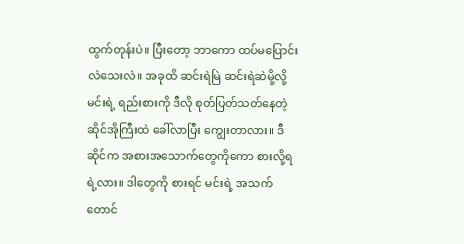ထွက်တုန်းပဲ။ ပြီးတော့ ဘာကော ထပ်မပြောင်းလဲသေးလဲ။ အခုထိ ဆင်းရဲမြဲ ဆင်းရဲဆဲမို့လို့ မင်းရဲ့ ရည်းစားကို ဒီလို စုတ်ပြတ်သတ်နေတဲ့ ဆိုင်အိုကြီးထဲ ခေါ်လာပြီး ကျွေးတာလား။ ဒီဆိုင်က အစားအသောက်တွေကိုကော စားလို့ရရဲ့လား။ ဒါတွေကို စားရင် မင်းရဲ့ အသက်တောင်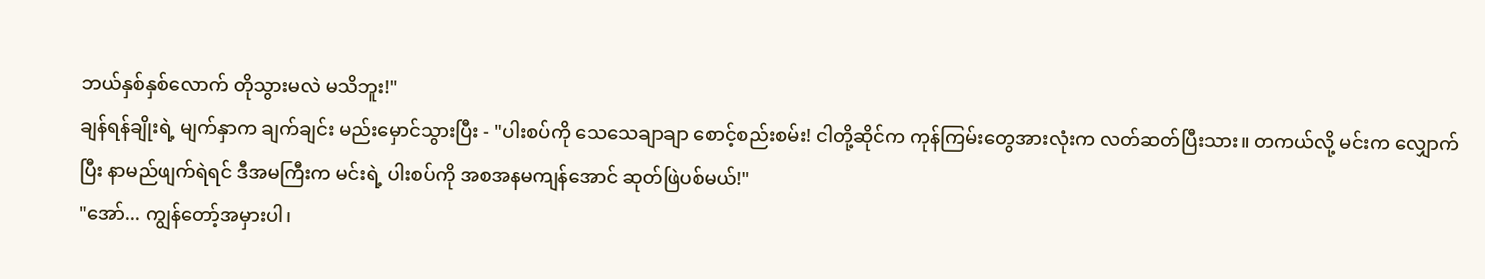ဘယ်နှစ်နှစ်လောက် တိုသွားမလဲ မသိဘူး!"
ချန်ရန်ချိုးရဲ့ မျက်နှာက ချက်ချင်း မည်းမှောင်သွားပြီး - "ပါးစပ်ကို သေသေချာချာ စောင့်စည်းစမ်း! ငါတို့ဆိုင်က ကုန်ကြမ်းတွေအားလုံးက လတ်ဆတ်ပြီးသား။ တကယ်လို့ မင်းက လျှောက်ပြီး နာမည်ဖျက်ရဲရင် ဒီအမကြီးက မင်းရဲ့ ပါးစပ်ကို အစအနမကျန်အောင် ဆုတ်ဖြဲပစ်မယ်!"
"အော်... ကျွန်တော့်အမှားပါ၊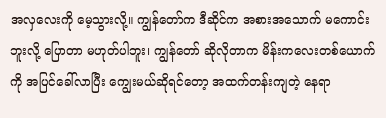အလှလေးကို မေ့သွားလို့။ ကျွန်တော်က ဒီဆိုင်က အစားအသောက် မကောင်းဘူးလို့ ပြောတာ မဟုတ်ပါဘူး၊ ကျွန်တော် ဆိုလိုတာက မိန်းကလေးတစ်ယောက်ကို အပြင်ခေါ်လာပြီး ကျွေးမယ်ဆိုရင်တော့ အထက်တန်းကျတဲ့ နေရာ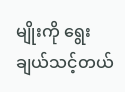မျိုးကို ရွေးချယ်သင့်တယ်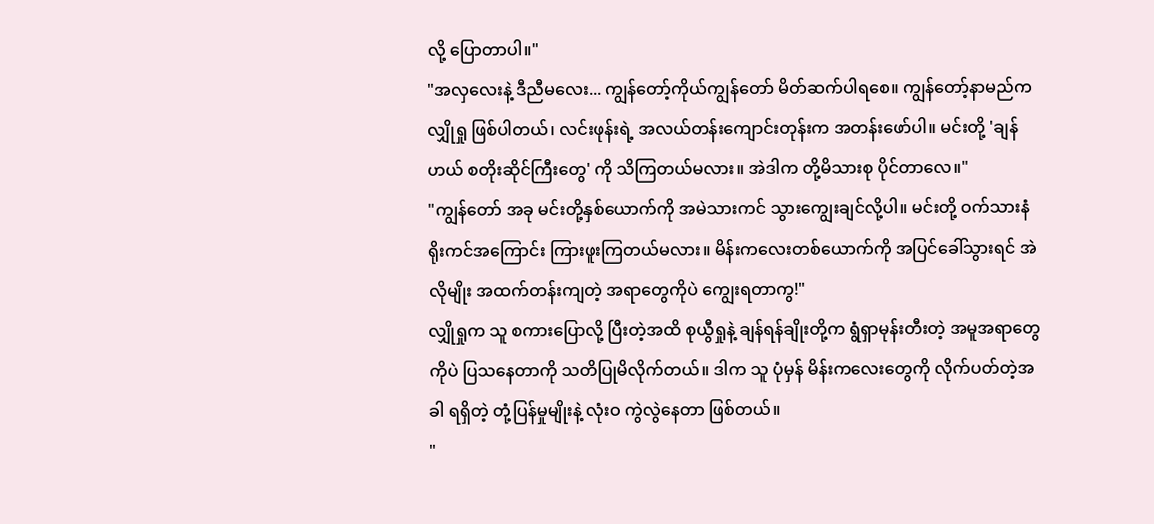လို့ ပြောတာပါ။"
"အလှလေးနဲ့ ဒီညီမလေး... ကျွန်တော့်ကိုယ်ကျွန်တော် မိတ်ဆက်ပါရစေ။ ကျွန်တော့်နာမည်က လျှိုရှု ဖြစ်ပါတယ်၊ လင်းဖုန်းရဲ့ အလယ်တန်းကျောင်းတုန်းက အတန်းဖော်ပါ။ မင်းတို့ 'ချန်ဟယ် စတိုးဆိုင်ကြီးတွေ' ကို သိကြတယ်မလား။ အဲဒါက တို့မိသားစု ပိုင်တာလေ။"
"ကျွန်တော် အခု မင်းတို့နှစ်ယောက်ကို အမဲသားကင် သွားကျွေးချင်လို့ပါ။ မင်းတို့ ဝက်သားနံရိုးကင်အကြောင်း ကြားဖူးကြတယ်မလား။ မိန်းကလေးတစ်ယောက်ကို အပြင်ခေါ်သွားရင် အဲလိုမျိုး အထက်တန်းကျတဲ့ အရာတွေကိုပဲ ကျွေးရတာကွ!"
လျှိုရှုက သူ စကားပြောလို့ ပြီးတဲ့အထိ စုယွီရှုနဲ့ ချန်ရန်ချိုးတို့က ရွံရှာမုန်းတီးတဲ့ အမူအရာတွေကိုပဲ ပြသနေတာကို သတိပြုမိလိုက်တယ်။ ဒါက သူ ပုံမှန် မိန်းကလေးတွေကို လိုက်ပတ်တဲ့အခါ ရရှိတဲ့ တုံ့ပြန်မှုမျိုးနဲ့ လုံးဝ ကွဲလွဲနေတာ ဖြစ်တယ်။
"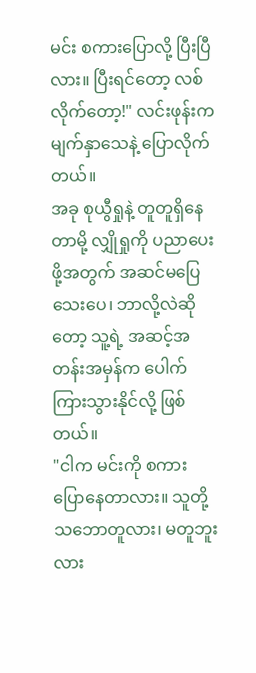မင်း စကားပြောလို့ ပြီးပြီလား။ ပြီးရင်တော့ လစ်လိုက်တော့!" လင်းဖုန်းက မျက်နှာသေနဲ့ ပြောလိုက်တယ်။
အခု စုယွီရှုနဲ့ တူတူရှိနေတာမို့ လျှိုရှုကို ပညာပေးဖို့အတွက် အဆင်မပြေသေးပေ၊ ဘာလို့လဲဆိုတော့ သူ့ရဲ့ အဆင့်အတန်းအမှန်က ပေါက်ကြားသွားနိုင်လို့ ဖြစ်တယ်။
"ငါက မင်းကို စကားပြောနေတာလား။ သူတို့ သဘောတူလား၊ မတူဘူးလား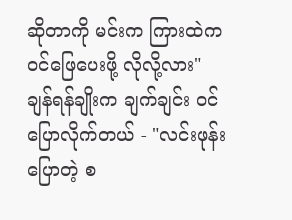ဆိုတာကို မင်းက ကြားထဲက ဝင်ဖြေပေးဖို့ လိုလို့လား"
ချန်ရန်ချိုးက ချက်ချင်း ဝင်ပြောလိုက်တယ် - "လင်းဖုန်းပြောတဲ့ စ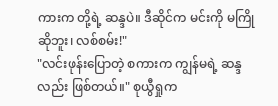ကားက တို့ရဲ့ ဆန္ဒပဲ။ ဒီဆိုင်က မင်းကို မကြိုဆိုဘူး၊ လစ်စမ်း!"
"လင်းဖုန်းပြောတဲ့ စကားက ကျွန်မရဲ့ ဆန္ဒလည်း ဖြစ်တယ်။" စုယွီရှုက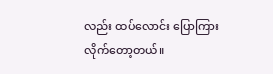လည်း ထပ်လောင်း ပြောကြားလိုက်တော့တယ်။